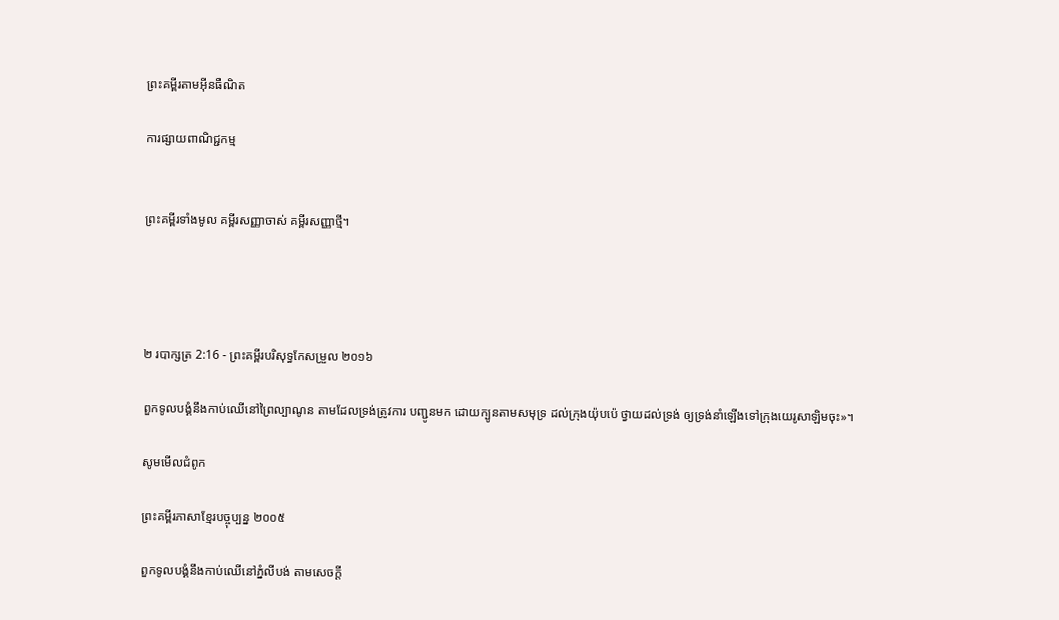ព្រះគម្ពីរតាមអ៊ីនធឺណិត

ការផ្សាយពាណិជ្ជកម្ម


ព្រះគម្ពីរទាំងមូល គម្ពីរសញ្ញាចាស់ គម្ពីរសញ្ញាថ្មី។




២ របា‌ក្សត្រ 2:16 - ព្រះគម្ពីរបរិសុទ្ធកែសម្រួល ២០១៦

ពួកទូល‌បង្គំនឹងកាប់ឈើនៅព្រៃល្បាណូន តាមដែលទ្រង់ត្រូវការ បញ្ជូនមក ដោយក្បូនតាមសមុទ្រ ដល់ក្រុងយ៉ុប‌ប៉េ ថ្វាយដល់ទ្រង់ ឲ្យទ្រង់នាំឡើងទៅក្រុងយេរូ‌សាឡិមចុះ»។

សូមមើលជំពូក

ព្រះគម្ពីរភាសាខ្មែរបច្ចុប្បន្ន ២០០៥

ពួកទូលបង្គំនឹងកាប់ឈើនៅភ្នំលីបង់ តាមសេចក្ដី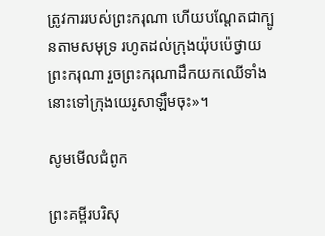ត្រូវការរបស់ព្រះ‌ករុណា ហើយបណ្តែតជាក្បូនតាមសមុទ្រ រហូតដល់ក្រុងយ៉ុប‌ប៉េថ្វាយព្រះ‌ករុណា រួចព្រះ‌ករុណាដឹកយកឈើទាំងនោះទៅក្រុងយេរូ‌សាឡឹមចុះ»។

សូមមើលជំពូក

ព្រះគម្ពីរបរិសុ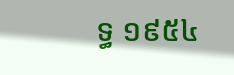ទ្ធ ១៩៥៤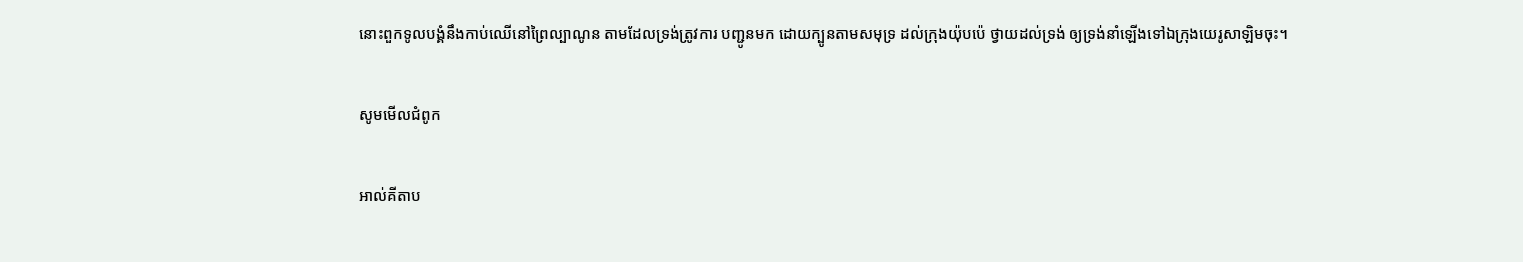នោះពួកទូលបង្គំនឹងកាប់ឈើនៅព្រៃល្បាណូន តាមដែលទ្រង់ត្រូវការ បញ្ជូនមក ដោយក្បូនតាមសមុទ្រ ដល់ក្រុងយ៉ុបប៉េ ថ្វាយដល់ទ្រង់ ឲ្យទ្រង់នាំឡើងទៅឯក្រុងយេរូ‌សាឡិមចុះ។

សូមមើលជំពូក

អាល់គីតាប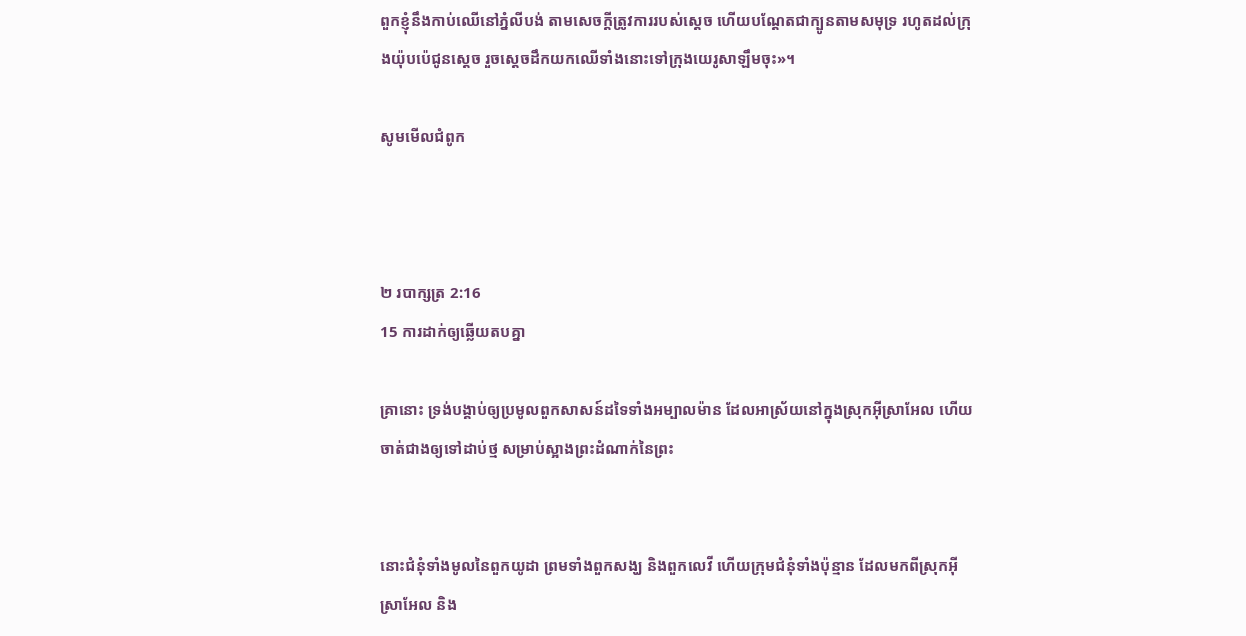ពួកខ្ញុំនឹងកាប់ឈើនៅភ្នំលីបង់ តាមសេចក្តីត្រូវការរបស់ស្តេច ហើយបណ្តែតជាក្បូនតាមសមុទ្រ រហូតដល់ក្រុងយ៉ុប‌ប៉េជូនស្តេច រួចស្តេចដឹកយកឈើទាំងនោះទៅក្រុងយេរូ‌សាឡឹមចុះ»។

សូមមើលជំពូក



២ របា‌ក្សត្រ 2:16
15 ការដាក់ឲ្យឆ្លើយតបគ្នា

គ្រានោះ ទ្រង់បង្គាប់ឲ្យប្រមូលពួកសាសន៍ដទៃទាំងអម្បាល‌ម៉ាន ដែលអាស្រ័យនៅក្នុងស្រុកអ៊ីស្រា‌អែល ហើយចាត់ជាងឲ្យទៅដាប់ថ្ម សម្រាប់ស្អាងព្រះ‌ដំណាក់នៃព្រះ


នោះជំនុំទាំងមូលនៃពួកយូដា ព្រមទាំងពួកសង្ឃ និងពួកលេវី ហើយក្រុមជំនុំទាំងប៉ុន្មាន ដែលមកពីស្រុកអ៊ីស្រា‌អែល និង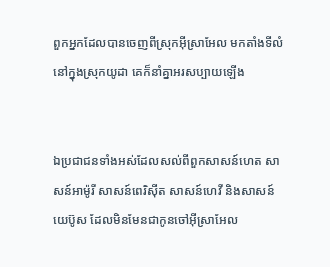ពួកអ្នកដែលបានចេញពីស្រុកអ៊ីស្រា‌អែល មកតាំងទីលំនៅក្នុងស្រុកយូដា គេក៏នាំគ្នាអរសប្បាយឡើង


ឯប្រជាជនទាំងអស់ដែលសល់ពីពួកសាសន៍ហេត សាសន៍អាម៉ូរី សាសន៍ពេរិស៊ីត សាសន៍ហេវី និងសាសន៍យេប៊ូស ដែលមិនមែនជាកូនចៅអ៊ីស្រា‌អែល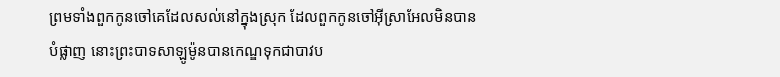ព្រមទាំងពួកកូនចៅគេដែលសល់នៅក្នុងស្រុក ដែលពួកកូនចៅអ៊ីស្រា‌អែលមិនបានបំផ្លាញ នោះព្រះបាទសាឡូម៉ូនបានកេណ្ឌទុកជាបាវប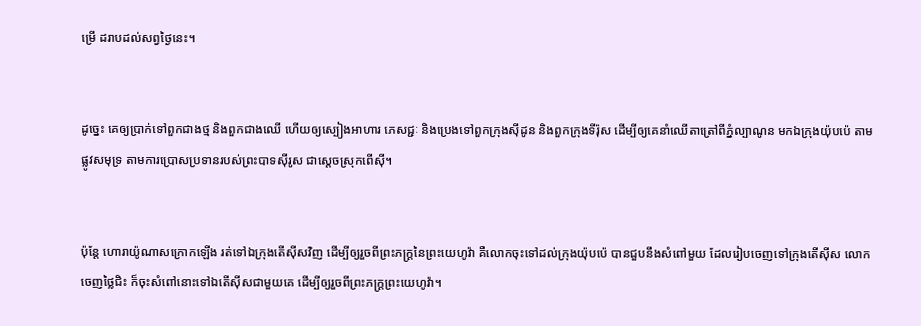ម្រើ ដរាបដល់សព្វថ្ងៃនេះ។


ដូច្នេះ គេឲ្យប្រាក់ទៅពួកជាងថ្ម និងពួកជាងឈើ ហើយឲ្យស្បៀងអាហារ ភេសជ្ជៈ និងប្រេងទៅពួកក្រុងស៊ីដូន និងពួកក្រុងទីរ៉ុស ដើម្បីឲ្យគេនាំឈើតា‌ត្រៅពីភ្នំល្បាណូន មកឯក្រុងយ៉ុប‌ប៉េ តាមផ្លូវសមុទ្រ តាមការប្រោសប្រទានរបស់ព្រះ‌បាទស៊ីរូស ជាស្តេចស្រុកពើស៊ី។


ប៉ុន្តែ ហោរាយ៉ូណាសក្រោកឡើង រត់ទៅឯក្រុងតើស៊ីសវិញ ដើម្បីឲ្យរួចពីព្រះ‌ភក្ត្រនៃព្រះ‌យេហូវ៉ា គឺលោកចុះទៅដល់ក្រុងយ៉ុប‌ប៉េ បានជួបនឹងសំពៅមួយ ដែលរៀបចេញទៅក្រុងតើស៊ីស លោកចេញថ្លៃជិះ ក៏ចុះសំពៅនោះទៅឯតើស៊ីសជា‌មួយគេ ដើម្បីឲ្យរួចពីព្រះ‌ភក្ត្រព្រះ‌យេហូវ៉ា។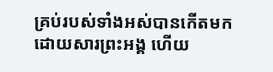គ្រប់របស់ទាំងអស់បានកើតមកដោយសារព្រះ‌អង្គ ហើយ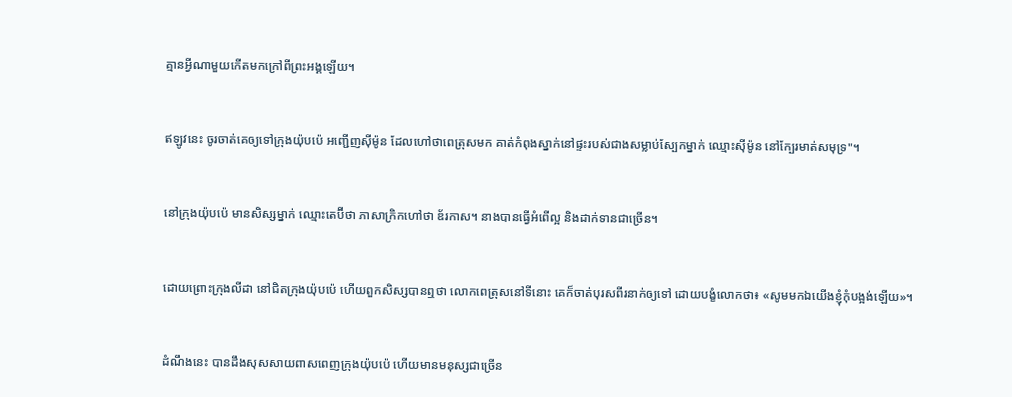គ្មានអ្វីណាមួយកើតមកក្រៅពីព្រះ‌អង្គឡើយ។


ឥឡូវនេះ ចូរចាត់គេឲ្យទៅក្រុងយ៉ុប‌ប៉េ អញ្ជើញស៊ីម៉ូន ដែលហៅថាពេត្រុសមក គាត់កំពុងស្នាក់នៅផ្ទះរបស់ជាងសម្លាប់ស្បែកម្នាក់ ឈ្មោះស៊ីម៉ូន នៅក្បែរមាត់សមុទ្រ"។


នៅក្រុងយ៉ុប‌ប៉េ មានសិស្សម្នាក់ ឈ្មោះតេ‌ប៊ី‌ថា ភាសាក្រិកហៅថា ឌ័រកាស។ នាងបានធ្វើអំពើល្អ និងដាក់ទានជាច្រើន។


ដោយព្រោះក្រុងលីដា នៅជិតក្រុងយ៉ុប‌ប៉េ ហើយពួកសិស្សបានឮថា លោកពេត្រុសនៅទីនោះ គេក៏ចាត់បុរសពីរនាក់ឲ្យទៅ ដោយបង្ខំលោកថា៖ «សូមមកឯយើងខ្ញុំកុំបង្អង់ឡើយ»។


ដំណឹងនេះ បានដឹងសុសសាយពាស‌ពេញក្រុងយ៉ុប‌ប៉េ ហើយមានមនុស្សជាច្រើន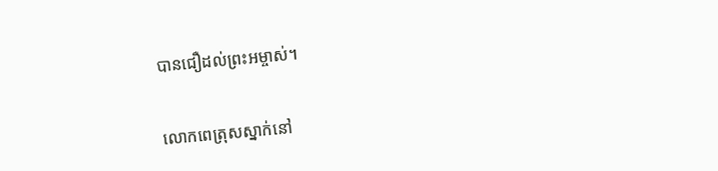បានជឿដល់ព្រះ‌អម្ចាស់។


លោកពេត្រុសស្នាក់នៅ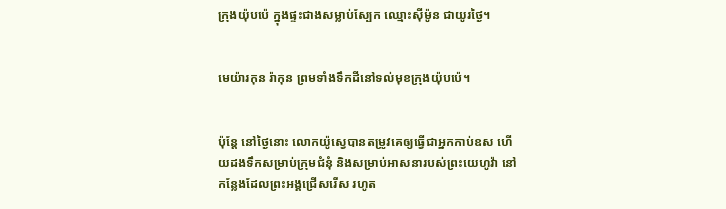ក្រុងយ៉ុប‌ប៉េ ក្នុងផ្ទះជាងសម្លាប់ស្បែក ឈ្មោះស៊ីម៉ូន ជាយូរថ្ងៃ។


មេយ៉ារ‌កុន រ៉ាកុន ព្រមទាំងទឹកដីនៅទល់មុខក្រុងយ៉ុប‌ប៉េ។


ប៉ុន្ដែ នៅថ្ងៃនោះ លោកយ៉ូស្វេបានតម្រូវគេឲ្យធ្វើជាអ្នកកាប់ឧស ហើយដងទឹកសម្រាប់ក្រុមជំនុំ និងសម្រាប់អាស‌នារបស់ព្រះ‌យេហូវ៉ា នៅកន្លែងដែលព្រះ‌អង្គជ្រើសរើស រហូត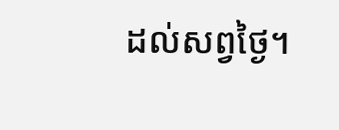ដល់សព្វថ្ងៃ។